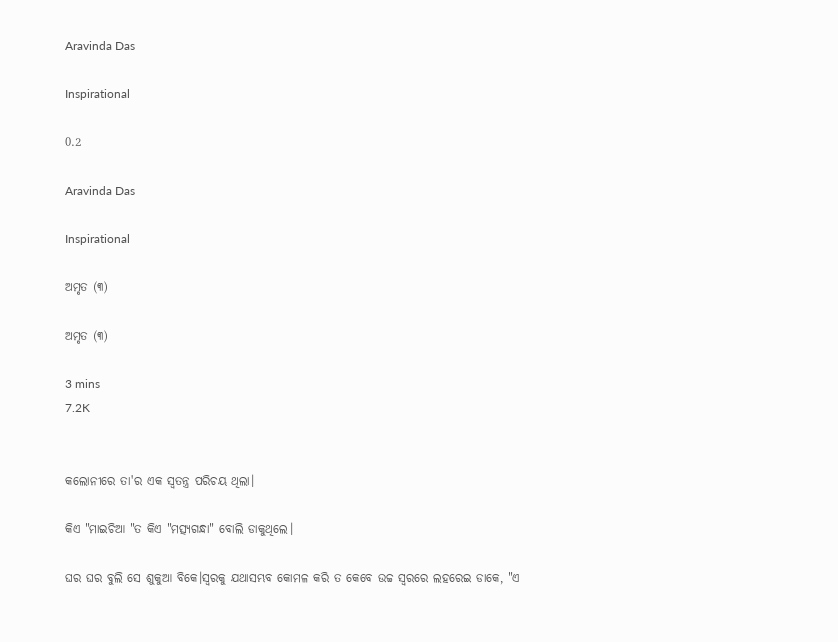Aravinda Das

Inspirational

0.2

Aravinda Das

Inspirational

ଅମୃତ (୩)

ଅମୃତ (୩)

3 mins
7.2K


କଲୋନୀରେ ତା'ର ଏକ ସ୍ୱତନ୍ତ୍ର ପରିଚୟ ଥିଲା।

କିଏ "ମାଇଚିଆ "ତ କିଏ "ମତ୍ସ୍ୟଗନ୍ଧା" ବୋଲି ଡାକୁଥିଲେ।

ଘର ଘର ବୁଲି ସେ ଶୁକୁଆ ବିକେ।ସ୍ଵରକୁ ଯଥାସମ୍ଭବ କୋମଳ କରି ତ କେବେ ଉଚ୍ଚ ସ୍ୱରରେ ଲହରେଇ ଡାକେ, "ଏ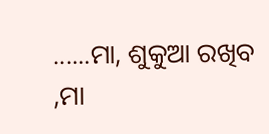......ମା, ଶୁକୁଆ ରଖିବ ,ମା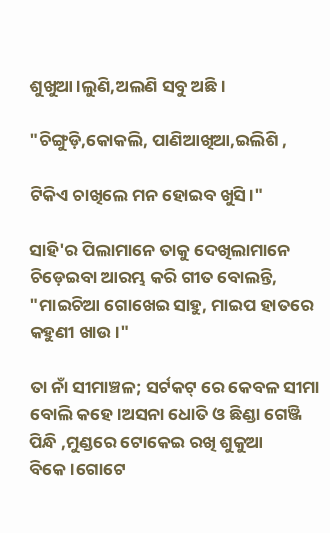ଶୁଖୁଆ।ଲୁଣି,ଅଲଣି ସବୁ ଅଛି।

"ଚିଙ୍ଗୁଡ଼ି,କୋକଲି, ପାଣିଆଖିଆ,ଇଲିଶି ,

ଟିକିଏ ଚାଖିଲେ ମନ ହୋଇବ ଖୁସି।"

ସାହି'ର ପିଲାମାନେ ତାକୁ ଦେଖିଲାମାନେ ଚିଡ଼େଇବା ଆରମ୍ଭ କରି ଗୀତ ବୋଲନ୍ତି, "ମାଇଚିଆ ଗୋଖେଇ ସାହୁ, ମାଇପ ହାତରେ କହୁଣୀ ଖାଉ।"

ତା ନାଁ ସୀମାଞ୍ଚଳ; ସର୍ଟକଟ୍ ରେ କେବଳ ସୀମା ବୋଲି କହେ।ଅସନା ଧୋତି ଓ ଛିଣ୍ଡା ଗେଞ୍ଜି ପିନ୍ଧି ,ମୁଣ୍ଡରେ ଟୋକେଇ ରଖି ଶୁକୁଆ ବିକେ।ଗୋଟେ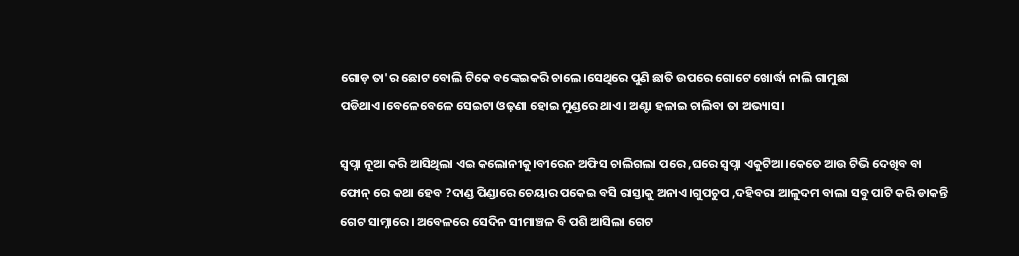ଗୋଡ଼ ତା'ର ଛୋଟ ବୋଲି ଟିକେ ବଙ୍କେଇକରି ଚାଲେ।ସେଥିରେ ପୁଣି ଛାତି ଉପରେ ଗୋଟେ ଖୋର୍ଦ୍ଧା ନାଲି ଗାମୁଛା ପଡିଥାଏ।ବେଳେବେଳେ ସେଇଟା ଓଢ଼ଣା ହୋଇ ମୁଣ୍ଡରେ ଥାଏ। ଅଣ୍ଟା ହଳାଇ ଚାଲିବା ତା ଅଭ୍ୟାସ।

ସ୍ବପ୍ନା ନୂଆ କରି ଆସିଥିଲା ଏଇ କଲୋନୀକୁ।ବୀରେନ ଅଫିସ ଚାଲିଗଲା ପରେ ,ଘରେ ସ୍ବପ୍ନା ଏକୁଟିଆ।କେତେ ଆଉ ଟିଭି ଦେଖିବ ବା ଫୋନ୍ ରେ କଥା ହେବ ?ଦାଣ୍ଡ ପିଣ୍ଡାରେ ଚେୟାର ପକେଇ ବସି ରାସ୍ତାକୁ ଅନାଏ।ଗୁପଚୁପ ,ଦହିବରା ଆଳୁଦମ ବାଲା ସବୁ ପାଟି କରି ଡାକନ୍ତି ଗେଟ ସାମ୍ନାରେ। ଅବେଳରେ ସେଦିନ ସୀମାଞ୍ଚଳ ବି ପଶି ଆସିଲା ଗେଟ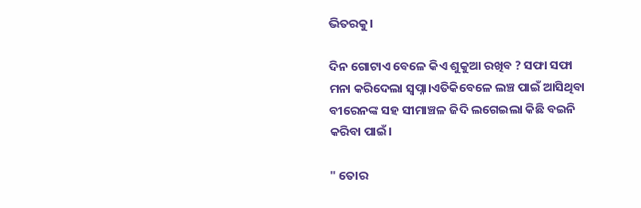ଭିତରକୁ।

ଦିନ ଗୋଟାଏ ବେଳେ କିଏ ଶୁକୁଆ ରଖିବ ? ସଫା ସଫା ମନା କରିଦେଲା ସ୍ବପ୍ନା।ଏତିକିବେଳେ ଲଞ୍ଚ ପାଇଁ ଆସିଥିବା ବୀରେନଙ୍କ ସହ ସୀମାଞ୍ଚଳ ଜିଦି ଲଗେଇଲା କିଛି ବଇନି କରିବା ପାଇଁ।

" ତୋର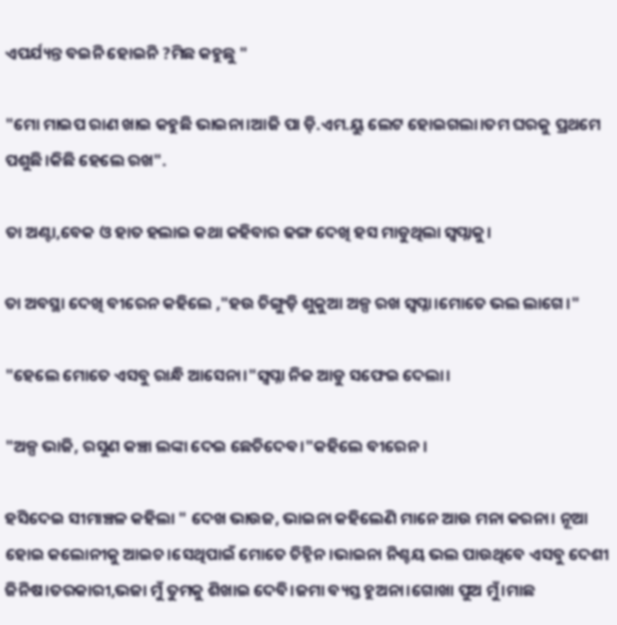ଏପର୍ଯ୍ୟନ୍ତ ବଇନି ହୋଇନି ?ମିଛ କହୁଛୁ "

"ମୋ ମାଇପ ରାଣ ଖାଇ କହୁଛି ଭାଇନା।ଆଜି ପା ଡ଼ି.ଏମ.ୟୁ ଲେଟ ହୋଇଗଲା।ତମ ଘରକୁ ପ୍ରଥମେ ପଶୁଛି।କିଛି ହେଲେ ରଖ".

ତା ଅଣ୍ଟା,ବେକ ଓ ହାତ ହଲାଇ କଥା କହିବାର ଢଙ୍ଗ ଦେଖି ହସ ମାଡୁଥିଲା ସ୍ବପ୍ନାକୁ।

ତା ଅବସ୍ଥା ଦେଖି ବୀରେନ କହିଲେ ,"ହଉ ଚିଙ୍ଗୁଡ଼ି ଶୁକୁଆ ଅଳ୍ପ ରଖ ସ୍ବପ୍ନା।ମୋତେ ଭଲ ଲାଗେ।"

"ହେଲେ ମୋତେ ଏସବୁ ରାନ୍ଧି ଆସେନା।"ସ୍ବପ୍ନା ନିଜ ଆଡୁ ସଫେଇ ଦେଲା।

"ଅଳ୍ପ ଭାଜି, ରସୁଣ କଞ୍ଚା ଲଙ୍କା ଦେଇ ଛେଚିଦେଵ।"କହିଲେ ବୀରେନ।

ହସିଦେଇ ସୀମାଞ୍ଚଳ କହିଲା " ଦେଖ ଭାଉଜ, ଭାଇନା କହିଲେଣି ମାନେ ଆଉ ମନା କରନା। ନୂଆ ହୋଇ କଲୋନୀକୁ ଆଇଚ।ସେଥିପାଇଁ ମୋତେ ଚିହ୍ନିନ।ଭାଇନା ନିଶ୍ଚୟ ଭଲ ପାଉଥିବେ ଏସବୁ ଦେଶୀ ଜିନିଷ।ତରକାରୀ,ଭଜା ମୁଁ ତୁମକୁ ଶିଖାଇ ଦେବି।ଜମା ବ୍ୟସ୍ତ ହୁଅନା।ଗୋଖା ପୁଅ ମୁଁ।ମାଛ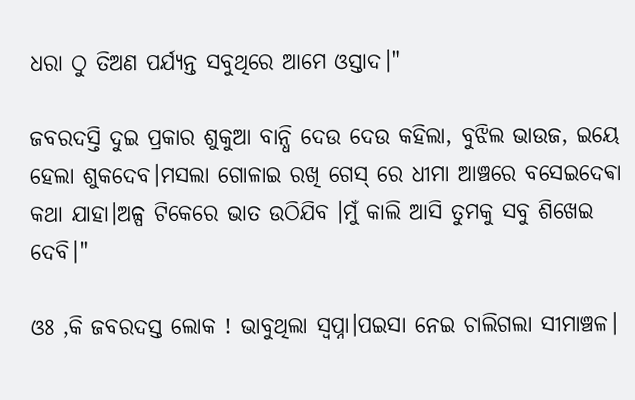ଧରା ଠୁ ତିଅଣ ପର୍ଯ୍ୟନ୍ତ ସବୁଥିରେ ଆମେ ଓସ୍ତାଦ।"

ଜବରଦସ୍ତି ଦୁଇ ପ୍ରକାର ଶୁକୁଆ ବାନ୍ଧି ଦେଉ ଦେଉ କହିଲା, ବୁଝିଲ ଭାଉଜ, ଇୟେ ହେଲା ଶୁକଦେବ।ମସଲା ଗୋଳାଇ ରଖି ଗେସ୍ ରେ ଧୀମା ଆଞ୍ଚରେ ବସେଇଦେଵା କଥା ଯାହା।ଅଳ୍ପ ଟିକେରେ ଭାତ ଉଠିଯିବ ।ମୁଁ କାଲି ଆସି ତୁମକୁ ସବୁ ଶିଖେଇ ଦେବି।"

ଓଃ ,କି ଜବରଦସ୍ତ ଲୋକ ! ଭାବୁଥିଲା ସ୍ବପ୍ନା।ପଇସା ନେଇ ଚାଲିଗଲା ସୀମାଞ୍ଚଳ।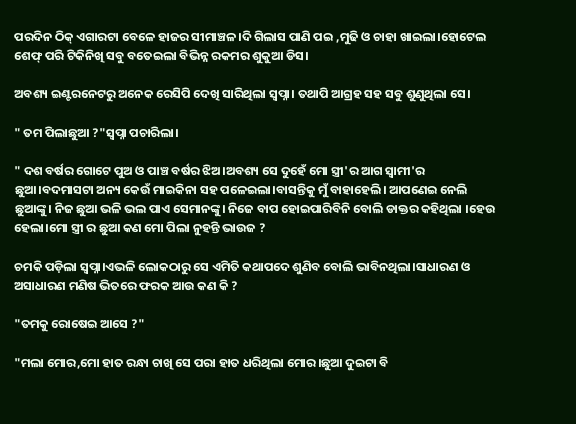ପରଦିନ ଠିକ୍ ଏଗାରଟା ବେଳେ ହାଜର ସୀମାଞ୍ଚଳ।ଦି ଗିଲାସ ପାଣି ପଇ ,ମୁଢି ଓ ଚାହା ଖାଇଲା।ହୋଟେଲ ଶେଫ୍ ପରି ଟିକିନିଖି ସବୁ ବତେଇଲା ବିଭିନ୍ନ ରକମର ଶୁକୁଆ ଡିସ।

ଅବଶ୍ୟ ଇଣ୍ଟରନେଟରୁ ଅନେକ ରେସିପି ଦେଖି ସାରିଥିଲା ସ୍ବପ୍ନା। ତଥାପି ଆଗ୍ରହ ସହ ସବୁ ଶୁଣୁଥିଲା ସେ।

" ତମ ପିଲାଛୁଆ ?"ସ୍ବପ୍ନା ପଚାରିଲା।

" ଦଶ ବର୍ଷର ଗୋଟେ ପୁଅ ଓ ପାଞ୍ଚ ବର୍ଷର ଝିଅ।ଅବଶ୍ୟ ସେ ଦୁହେଁ ମୋ ସ୍ତ୍ରୀ'ର ଆଗ ସ୍ୱାମୀ'ର ଛୁଆ।ବଦମାସଟା ଅନ୍ୟ କେଉଁ ମାଇକିନା ସହ ପଳେଇଲା।ବାସନ୍ତିକୁ ମୁଁ ବାହାହେଲି। ଆପଣେଇ ନେଲି ଛୁଆଙ୍କୁ। ନିଜ ଛୁଆ ଭଳି ଭଲ ପାଏ ସେମାନଙ୍କୁ। ନିଜେ ବାପ ହୋଇପାରିବିନି ବୋଲି ଡାକ୍ତର କହିଥିଲା ।ହେଉ ହେଲା।ମୋ ସ୍ତ୍ରୀ ର ଛୁଆ କଣ ମୋ ପିଲା ନୁହନ୍ତି ଭାଉଜ ?

ଚମକି ପଡ଼ିଲା ସ୍ବପ୍ନା।ଏଭଳି ଲୋକଠାରୁ ସେ ଏମିତି କଥାପଦେ ଶୁଣିବ ବୋଲି ଭାବିନଥିଲା।ସାଧାରଣ ଓ ଅସାଧାରଣ ମଣିଷ ଭିତରେ ଫରକ ଆଉ କଣ କି ?

"ତମକୁ ରୋଷେଇ ଆସେ ?"

"ମଲା ମୋର,ମୋ ହାତ ରନ୍ଧା ଚାଖି ସେ ପରା ହାତ ଧରିଥିଲା ମୋର।ଛୁଆ ଦୁଇଟା ବି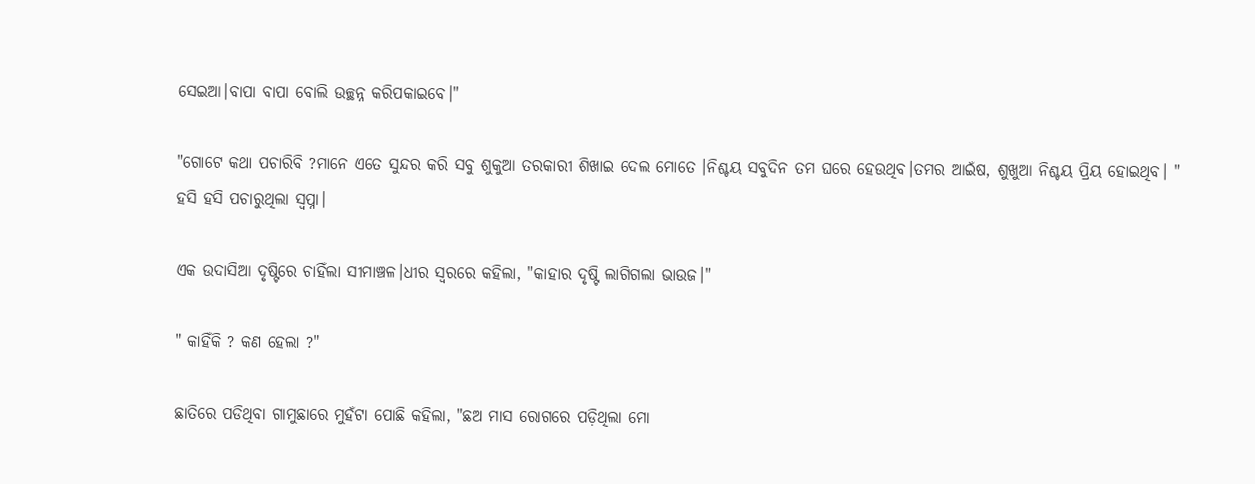ସେଇଆ।ବାପା ବାପା ବୋଲି ଉଚ୍ଛନ୍ନ କରିପକାଇବେ।"

"ଗୋଟେ କଥା ପଚାରିବି ?ମାନେ ଏତେ ସୁନ୍ଦର କରି ସବୁ ଶୁକୁଆ ତରକାରୀ ଶିଖାଇ ଦେଲ ମୋତେ ।ନିଶ୍ଚୟ ସବୁଦିନ ତମ ଘରେ ହେଉଥିବ।ତମର ଆଇଁଷ, ଶୁଖୁଆ ନିଶ୍ଚୟ ପ୍ରିୟ ହୋଇଥିବ। " ହସି ହସି ପଚାରୁଥିଲା ସ୍ବପ୍ନା।

ଏକ ଉଦାସିଆ ଦୃଷ୍ଟିରେ ଚାହିଁଲା ସୀମାଞ୍ଚଳ।ଧୀର ସ୍ୱରରେ କହିଲା, "କାହାର ଦୃଷ୍ଟି ଲାଗିଗଲା ଭାଉଜ।"

" କାହିଁକି ? କଣ ହେଲା ?"

ଛାତିରେ ପଡିଥିବା ଗାମୁଛାରେ ମୁହଁଟା ପୋଛି କହିଲା, "ଛଅ ମାସ ରୋଗରେ ପଡ଼ିଥିଲା ମୋ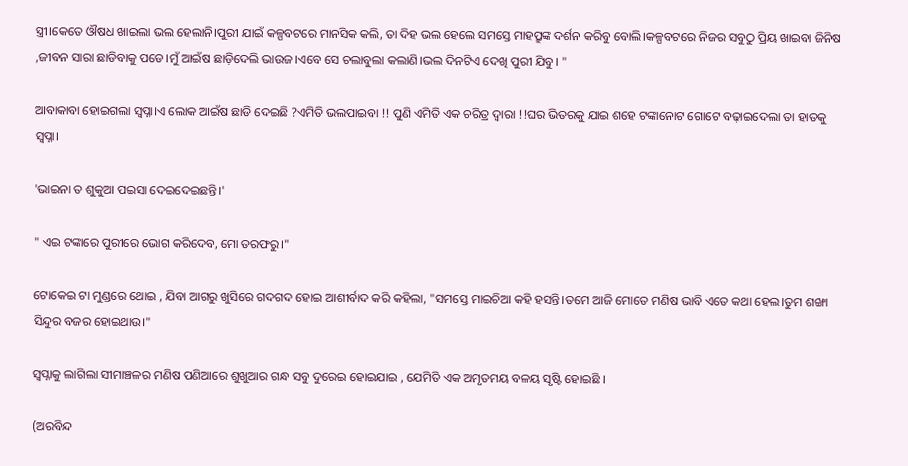ସ୍ତ୍ରୀ।କେତେ ଔଷଧ ଖାଇଲା ଭଲ ହେଲାନି।ପୁରୀ ଯାଇଁ କଳ୍ପବଟରେ ମାନସିକ କଲି, ତା ଦିହ ଭଲ ହେଲେ ସମସ୍ତେ ମାହପ୍ରୁଙ୍କ ଦର୍ଶନ କରିବୁ ବୋଲି।କଳ୍ପବଟରେ ନିଜର ସବୁଠୁ ପ୍ରିୟ ଖାଇବା ଜିନିଷ ,ଜୀବନ ସାରା ଛାଡିବାକୁ ପଡେ।ମୁଁ ଆଇଁଷ ଛାଡ଼ିଦେଲି ଭାଉଜ।ଏବେ ସେ ଚଲାବୁଲା କଲାଣି।ଭଲ ଦିନଟିଏ ଦେଖି ପୁରୀ ଯିବୁ। "

ଆବାକାବା ହୋଇଗଲା ସ୍ବପ୍ନା।ଏ ଲୋକ ଆଇଁଷ ଛାଡି ଦେଇଛି ?ଏମିତି ଭଲପାଇବା !! ପୁଣି ଏମିତି ଏକ ଚରିତ୍ର ଦ୍ବାରା !!ଘର ଭିତରକୁ ଯାଇ ଶହେ ଟଙ୍କାନୋଟ ଗୋଟେ ବଢ଼ାଇଦେଲା ତା ହାତକୁ ସ୍ବପ୍ନା।

'ଭାଇନା ତ ଶୁକୁଆ ପଇସା ଦେଇଦେଇଛନ୍ତି।'

" ଏଇ ଟଙ୍କାରେ ପୁରୀରେ ଭୋଗ କରିଦେବ, ମୋ ତରଫରୁ।"

ଟୋକେଇ ଟା ମୁଣ୍ଡରେ ଥୋଇ , ଯିବା ଆଗରୁ ଖୁସିରେ ଗଦଗଦ ହୋଇ ଆଶୀର୍ବାଦ କରି କହିଲା, "ସମସ୍ତେ ମାଇଚିଆ କହି ହସନ୍ତି।ତମେ ଆଜି ମୋତେ ମଣିଷ ଭାବି ଏତେ କଥା ହେଲ।ତୁମ ଶଙ୍ଖା ସିନ୍ଦୁର ବଜର ହୋଇଥାଉ।"

ସ୍ବପ୍ନାକୁ ଲାଗିଲା ସୀମାଞ୍ଚଳର ମଣିଷ ପଣିଆରେ ଶୁଖୁଆର ଗନ୍ଧ ସବୁ ଦୁରେଇ ହୋଇଯାଇ , ଯେମିତି ଏକ ଅମୃତମୟ ବଳୟ ସୃଷ୍ଟି ହୋଇଛି ।

(ଅରବିନ୍ଦ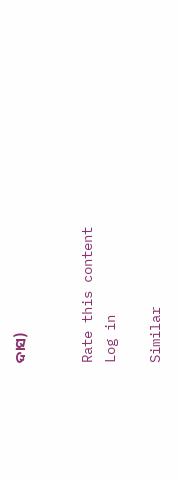ଦାସ)


Rate this content
Log in

Similar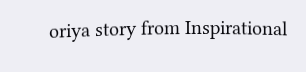oriya story from Inspirational